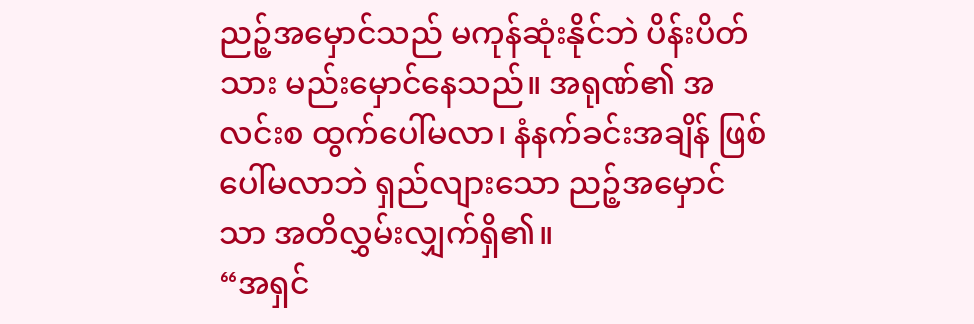ညဉ့်အမှောင်သည် မကုန်ဆုံးနိုင်ဘဲ ပိန်းပိတ်သား မည်းမှောင်နေသည်။ အရုဏ်၏ အလင်းစ ထွက်ပေါ်မလာ၊ နံနက်ခင်းအချိန် ဖြစ်ပေါ်မလာဘဲ ရှည်လျားသော ညဉ့်အမှောင်သာ အတိလွှမ်းလျှက်ရှိ၏။
“အရှင်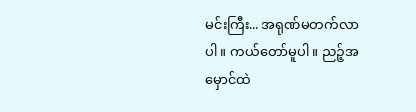မင်းကြီး... အရုဏ်မတက်လာပါ။ ကယ်တော်မူပါ။ ညဉ့်အမှောင်ထဲ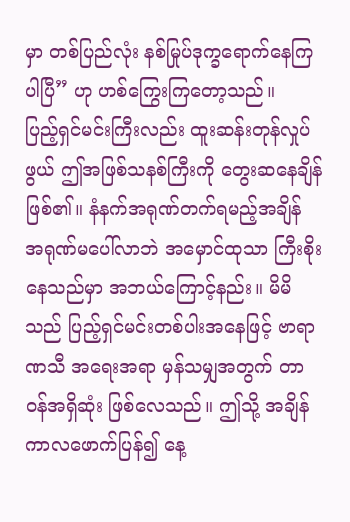မှာ တစ်ပြည်လုံး နစ်မြုပ်ဒုက္ခရောက်နေကြပါပြီ” ဟု ဟစ်ကြွေးကြတော့သည်။
ပြည့်ရှင်မင်းကြီးလည်း ထူးဆန်းတုန်လှုပ်ဖွယ် ဤအဖြစ်သနစ်ကြီးကို တွေးဆနေချိန် ဖြစ်၏။ နံနက်အရုဏ်တက်ရမည့်အချိန် အရုဏ်မပေါ်လာဘဲ အမှောင်ထုသာ ကြီးစိုးနေသည်မှာ အဘယ်ကြောင့်နည်း။ မိမိသည် ပြည့်ရှင်မင်းတစ်ပါးအနေဖြင့် ဗာရာဏသီ အရေးအရာ မှန်သမျှအတွက် တာဝန်အရှိဆုံး ဖြစ်လေသည်။ ဤသို့ အချိန်ကာလဖောက်ပြန်၍ နေ့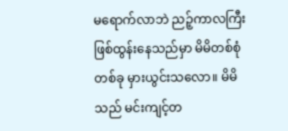မရောက်လာဘဲ ညဉ့်ကာလကြီး ဖြစ်ထွန်းနေသည်မှာ မိမိတစ်စုံတစ်ခု မှားယွင်းသလော။ မိမိသည် မင်းကျင့်တ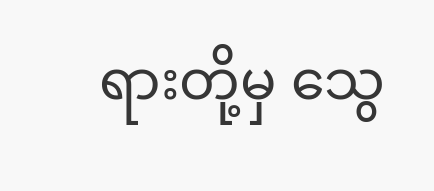ရားတို့မှ သွေ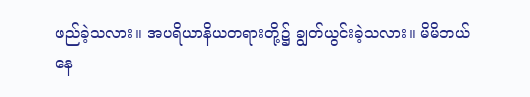ဖည်ခဲ့သလား။ အပရိယာနိယတရားတို့၌ ချွတ်ယွင်းခဲ့သလား။ မိမိဘယ်နေ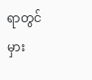ရာတွင် မှား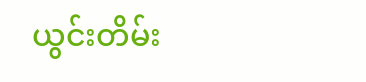ယွင်းတိမ်း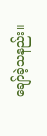ချော်ခဲ့သနည်း။